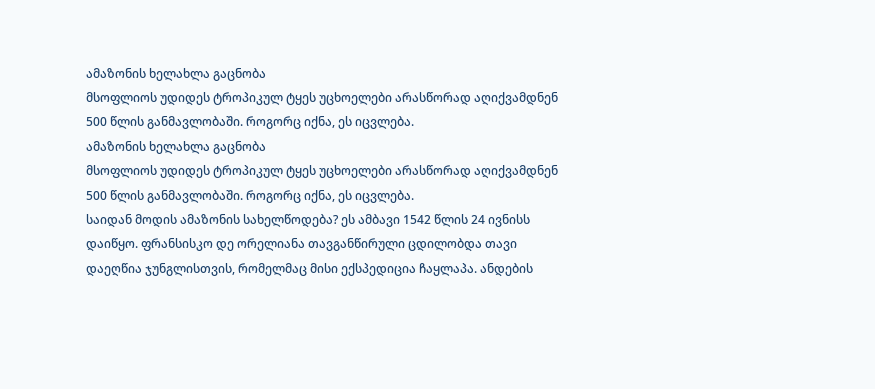ამაზონის ხელახლა გაცნობა
მსოფლიოს უდიდეს ტროპიკულ ტყეს უცხოელები არასწორად აღიქვამდნენ 500 წლის განმავლობაში. როგორც იქნა, ეს იცვლება.
ამაზონის ხელახლა გაცნობა
მსოფლიოს უდიდეს ტროპიკულ ტყეს უცხოელები არასწორად აღიქვამდნენ 500 წლის განმავლობაში. როგორც იქნა, ეს იცვლება.
საიდან მოდის ამაზონის სახელწოდება? ეს ამბავი 1542 წლის 24 ივნისს დაიწყო. ფრანსისკო დე ორელიანა თავგანწირული ცდილობდა თავი დაეღწია ჯუნგლისთვის, რომელმაც მისი ექსპედიცია ჩაყლაპა. ანდების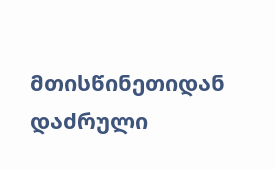მთისწინეთიდან დაძრული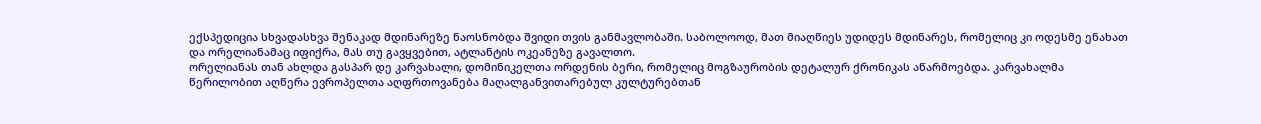ექსპედიცია სხვადასხვა შენაკად მდინარეზე ნაოსნობდა შვიდი თვის განმავლობაში. საბოლოოდ, მათ მიაღწიეს უდიდეს მდინარეს, რომელიც კი ოდესმე ენახათ და ორელიანამაც იფიქრა, მას თუ გავყვებით, ატლანტის ოკეანეზე გავალთო.
ორელიანას თან ახლდა გასპარ დე კარვახალი, დომინიკელთა ორდენის ბერი, რომელიც მოგზაურობის დეტალურ ქრონიკას აწარმოებდა. კარვახალმა წერილობით აღწერა ევროპელთა აღფრთოვანება მაღალგანვითარებულ კულტურებთან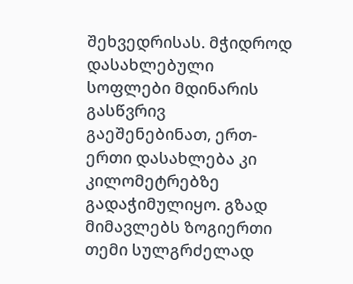შეხვედრისას. მჭიდროდ დასახლებული სოფლები მდინარის გასწვრივ გაეშენებინათ, ერთ-ერთი დასახლება კი კილომეტრებზე გადაჭიმულიყო. გზად მიმავლებს ზოგიერთი თემი სულგრძელად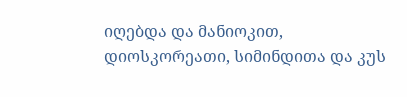იღებდა და მანიოკით, დიოსკორეათი, სიმინდითა და კუს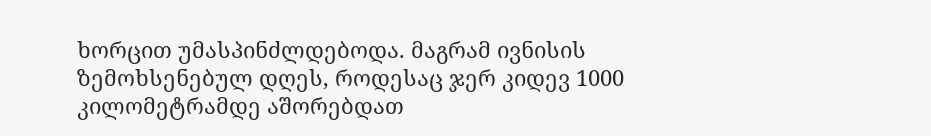ხორცით უმასპინძლდებოდა. მაგრამ ივნისის ზემოხსენებულ დღეს, როდესაც ჯერ კიდევ 1000 კილომეტრამდე აშორებდათ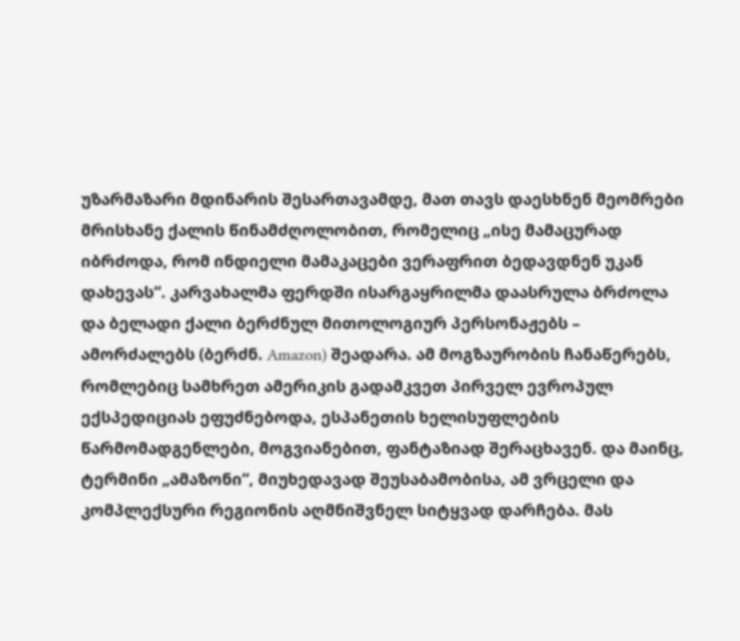უზარმაზარი მდინარის შესართავამდე, მათ თავს დაესხნენ მეომრები მრისხანე ქალის წინამძღოლობით, რომელიც „ისე მამაცურად იბრძოდა, რომ ინდიელი მამაკაცები ვერაფრით ბედავდნენ უკან დახევას“. კარვახალმა ფერდში ისარგაყრილმა დაასრულა ბრძოლა და ბელადი ქალი ბერძნულ მითოლოგიურ პერსონაჟებს – ამორძალებს (ბერძნ. Amazon) შეადარა. ამ მოგზაურობის ჩანაწერებს, რომლებიც სამხრეთ ამერიკის გადამკვეთ პირველ ევროპულ ექსპედიციას ეფუძნებოდა, ესპანეთის ხელისუფლების წარმომადგენლები, მოგვიანებით, ფანტაზიად შერაცხავენ. და მაინც, ტერმინი „ამაზონი“, მიუხედავად შეუსაბამობისა, ამ ვრცელი და კომპლექსური რეგიონის აღმნიშვნელ სიტყვად დარჩება. მას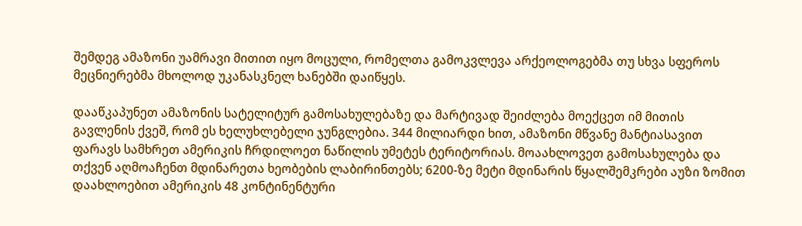შემდეგ ამაზონი უამრავი მითით იყო მოცული, რომელთა გამოკვლევა არქეოლოგებმა თუ სხვა სფეროს მეცნიერებმა მხოლოდ უკანასკნელ ხანებში დაიწყეს.

დააწკაპუნეთ ამაზონის სატელიტურ გამოსახულებაზე და მარტივად შეიძლება მოექცეთ იმ მითის გავლენის ქვეშ, რომ ეს ხელუხლებელი ჯუნგლებია. 344 მილიარდი ხით, ამაზონი მწვანე მანტიასავით ფარავს სამხრეთ ამერიკის ჩრდილოეთ ნაწილის უმეტეს ტერიტორიას. მოაახლოვეთ გამოსახულება და თქვენ აღმოაჩენთ მდინარეთა ხეობების ლაბირინთებს; 6200-ზე მეტი მდინარის წყალშემკრები აუზი ზომით დაახლოებით ამერიკის 48 კონტინენტური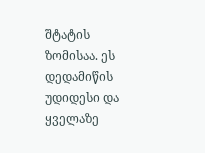შტატის ზომისაა. ეს დედამიწის უდიდესი და ყველაზე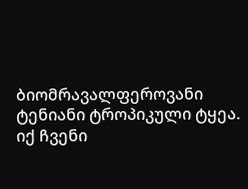ბიომრავალფეროვანი ტენიანი ტროპიკული ტყეა. იქ ჩვენი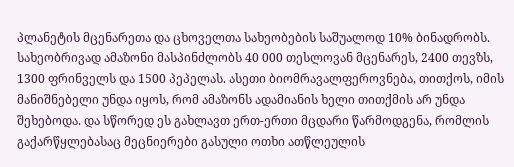პლანეტის მცენარეთა და ცხოველთა სახეობების საშუალოდ 10% ბინადრობს. სახეობრივად ამაზონი მასპინძლობს 40 000 თესლოვან მცენარეს, 2400 თევზს, 1300 ფრინველს და 1500 პეპელას. ასეთი ბიომრავალფეროვნება, თითქოს, იმის მანიშნებელი უნდა იყოს, რომ ამაზონს ადამიანის ხელი თითქმის არ უნდა შეხებოდა. და სწორედ ეს გახლავთ ერთ-ერთი მცდარი წარმოდგენა, რომლის გაქარწყლებასაც მეცნიერები გასული ოთხი ათწლეულის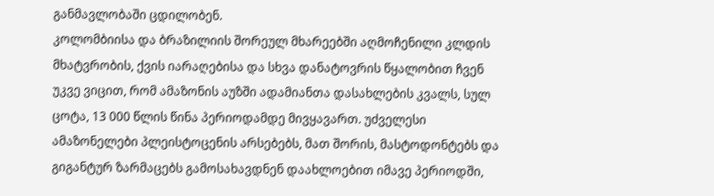განმავლობაში ცდილობენ.
კოლომბიისა და ბრაზილიის შორეულ მხარეებში აღმოჩენილი კლდის მხატვრობის, ქვის იარაღებისა და სხვა დანატოვრის წყალობით ჩვენ უკვე ვიცით, რომ ამაზონის აუზში ადამიანთა დასახლების კვალს, სულ ცოტა, 13 000 წლის წინა პერიოდამდე მივყავართ. უძველესი ამაზონელები პლეისტოცენის არსებებს, მათ შორის, მასტოდონტებს და გიგანტურ ზარმაცებს გამოსახავდნენ დაახლოებით იმავე პერიოდში,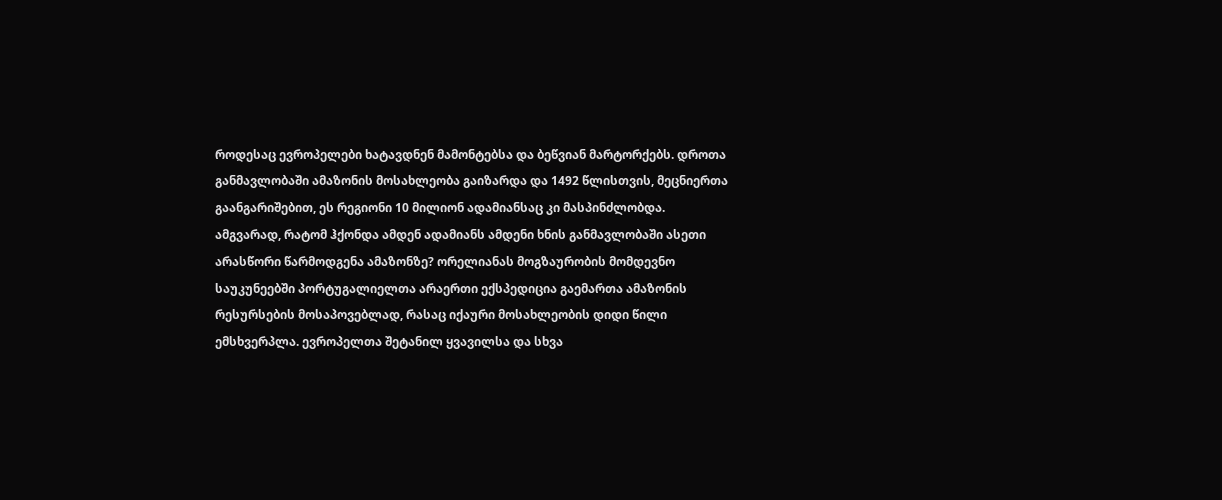როდესაც ევროპელები ხატავდნენ მამონტებსა და ბეწვიან მარტორქებს. დროთა განმავლობაში ამაზონის მოსახლეობა გაიზარდა და 1492 წლისთვის, მეცნიერთა გაანგარიშებით, ეს რეგიონი 10 მილიონ ადამიანსაც კი მასპინძლობდა.
ამგვარად, რატომ ჰქონდა ამდენ ადამიანს ამდენი ხნის განმავლობაში ასეთი არასწორი წარმოდგენა ამაზონზე? ორელიანას მოგზაურობის მომდევნო საუკუნეებში პორტუგალიელთა არაერთი ექსპედიცია გაემართა ამაზონის რესურსების მოსაპოვებლად, რასაც იქაური მოსახლეობის დიდი წილი ემსხვერპლა. ევროპელთა შეტანილ ყვავილსა და სხვა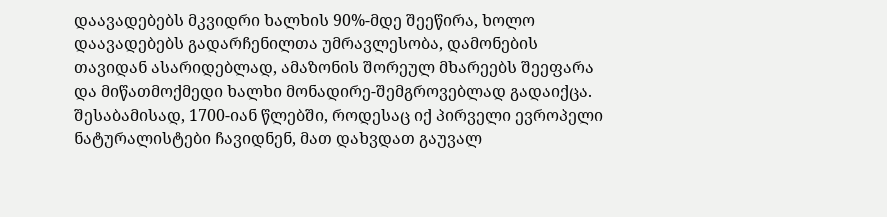დაავადებებს მკვიდრი ხალხის 90%-მდე შეეწირა, ხოლო დაავადებებს გადარჩენილთა უმრავლესობა, დამონების თავიდან ასარიდებლად, ამაზონის შორეულ მხარეებს შეეფარა და მიწათმოქმედი ხალხი მონადირე-შემგროვებლად გადაიქცა. შესაბამისად, 1700-იან წლებში, როდესაც იქ პირველი ევროპელი ნატურალისტები ჩავიდნენ, მათ დახვდათ გაუვალ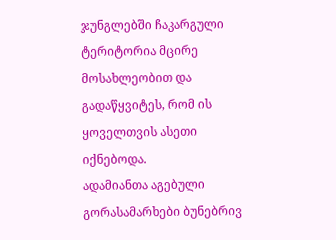ჯუნგლებში ჩაკარგული ტერიტორია მცირე მოსახლეობით და გადაწყვიტეს, რომ ის ყოველთვის ასეთი იქნებოდა.
ადამიანთა აგებული გორასამარხები ბუნებრივ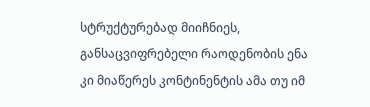სტრუქტურებად მიიჩნიეს, განსაცვიფრებელი რაოდენობის ენა კი მიაწერეს კონტინენტის ამა თუ იმ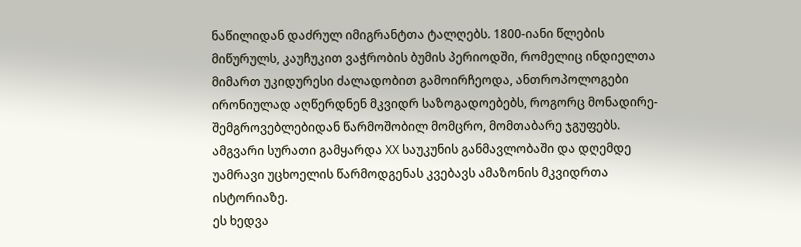ნაწილიდან დაძრულ იმიგრანტთა ტალღებს. 1800-იანი წლების მიწურულს, კაუჩუკით ვაჭრობის ბუმის პერიოდში, რომელიც ინდიელთა მიმართ უკიდურესი ძალადობით გამოირჩეოდა, ანთროპოლოგები ირონიულად აღწერდნენ მკვიდრ საზოგადოებებს, როგორც მონადირე-შემგროვებლებიდან წარმოშობილ მომცრო, მომთაბარე ჯგუფებს. ამგვარი სურათი გამყარდა XX საუკუნის განმავლობაში და დღემდე უამრავი უცხოელის წარმოდგენას კვებავს ამაზონის მკვიდრთა ისტორიაზე.
ეს ხედვა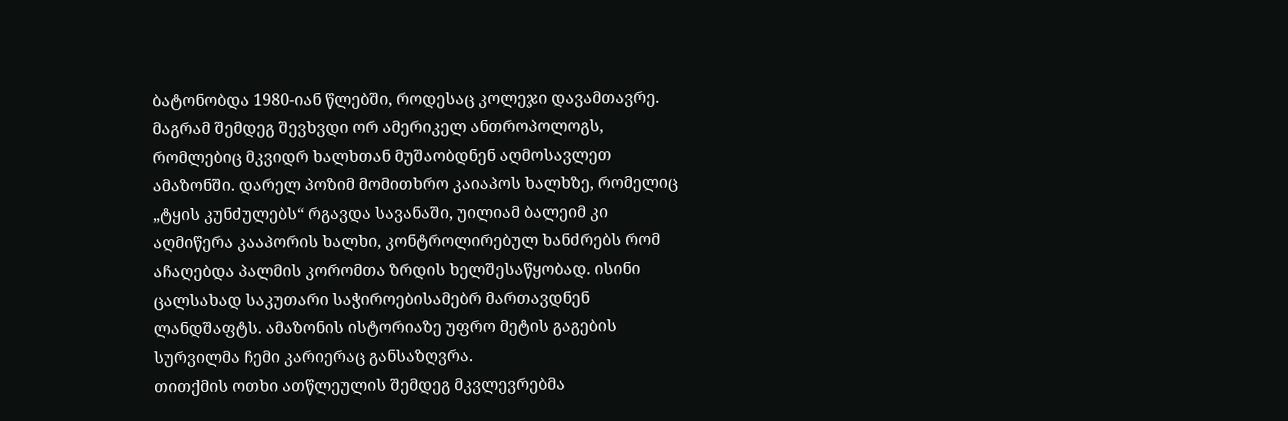ბატონობდა 1980-იან წლებში, როდესაც კოლეჯი დავამთავრე. მაგრამ შემდეგ შევხვდი ორ ამერიკელ ანთროპოლოგს, რომლებიც მკვიდრ ხალხთან მუშაობდნენ აღმოსავლეთ ამაზონში. დარელ პოზიმ მომითხრო კაიაპოს ხალხზე, რომელიც „ტყის კუნძულებს“ რგავდა სავანაში, უილიამ ბალეიმ კი აღმიწერა კააპორის ხალხი, კონტროლირებულ ხანძრებს რომ აჩაღებდა პალმის კორომთა ზრდის ხელშესაწყობად. ისინი ცალსახად საკუთარი საჭიროებისამებრ მართავდნენ ლანდშაფტს. ამაზონის ისტორიაზე უფრო მეტის გაგების სურვილმა ჩემი კარიერაც განსაზღვრა.
თითქმის ოთხი ათწლეულის შემდეგ მკვლევრებმა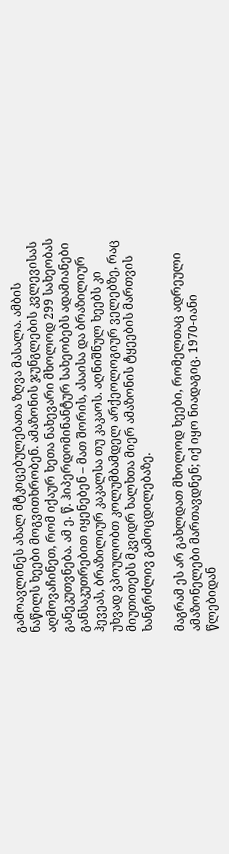გამოავლინეს ახალ მტკიცებულებათა ზღვა მასალა. ამბის ნაწილს ხეები მოგვითხრობენ. ამაზონის ჯუნგლების კვლევისას აღმოვაჩინეთ, რომ იქაურ ხეთა ნახევარი მხოლოდ 299 სახეობას განეკუთვნება. ამ ე. წ. ჰიპერდომინანტურ სახეობებს ადამიანები განსაკუთრებით იყენებენ – მათ შორის, ასაისა და ბრაზილიურ ჰევეას, ბრაზილიურ კაკალსა თუ კაკაოს. აღნიშნულ ხეებს კი უხვად ვპოულობთ კოლუმბამდელ არქეოლოგიურ ველებზე, რაც მიუთითებს მკვიდრ ხალხთა მიერ ამაზონის ტყეების მართვის ხანგრძლივ გამოცდილებაზე.

მაგრამ ეს არ გახლდათ მხოლოდ ხეები, რომელთაც ადრეული ამაზონელები მართავდნენ; იქ იყო ნიადაგიც. 1970-იანი წლებიდან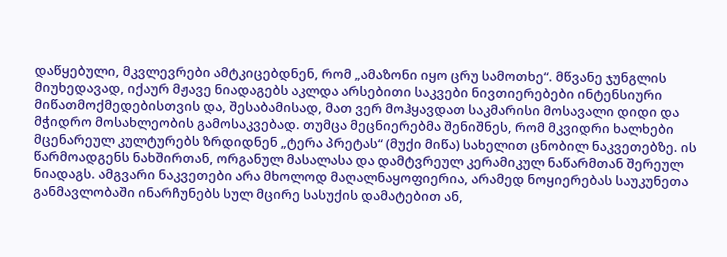დაწყებული, მკვლევრები ამტკიცებდნენ, რომ „ამაზონი იყო ცრუ სამოთხე“. მწვანე ჯუნგლის მიუხედავად, იქაურ მჟავე ნიადაგებს აკლდა არსებითი საკვები ნივთიერებები ინტენსიური მიწათმოქმედებისთვის და, შესაბამისად, მათ ვერ მოჰყავდათ საკმარისი მოსავალი დიდი და მჭიდრო მოსახლეობის გამოსაკვებად. თუმცა მეცნიერებმა შენიშნეს, რომ მკვიდრი ხალხები მცენარეულ კულტურებს ზრდიდნენ „ტერა პრეტას“ (მუქი მიწა) სახელით ცნობილ ნაკვეთებზე. ის წარმოადგენს ნახშირთან, ორგანულ მასალასა და დამტვრეულ კერამიკულ ნაწარმთან შერეულ ნიადაგს. ამგვარი ნაკვეთები არა მხოლოდ მაღალნაყოფიერია, არამედ ნოყიერებას საუკუნეთა განმავლობაში ინარჩუნებს სულ მცირე სასუქის დამატებით ან,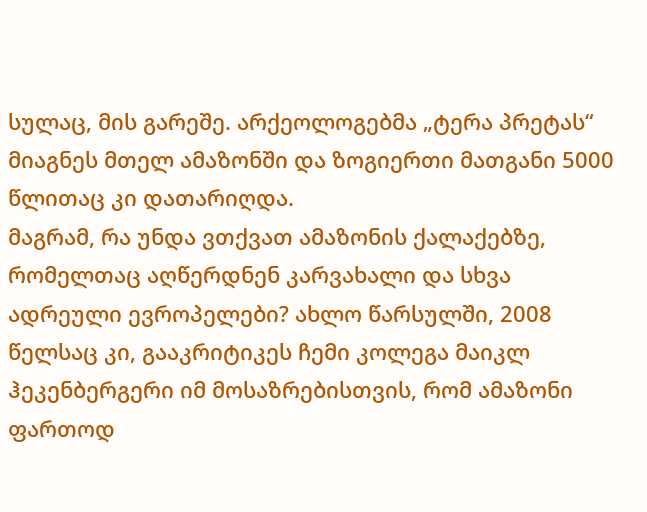სულაც, მის გარეშე. არქეოლოგებმა „ტერა პრეტას“ მიაგნეს მთელ ამაზონში და ზოგიერთი მათგანი 5000 წლითაც კი დათარიღდა.
მაგრამ, რა უნდა ვთქვათ ამაზონის ქალაქებზე, რომელთაც აღწერდნენ კარვახალი და სხვა ადრეული ევროპელები? ახლო წარსულში, 2008 წელსაც კი, გააკრიტიკეს ჩემი კოლეგა მაიკლ ჰეკენბერგერი იმ მოსაზრებისთვის, რომ ამაზონი ფართოდ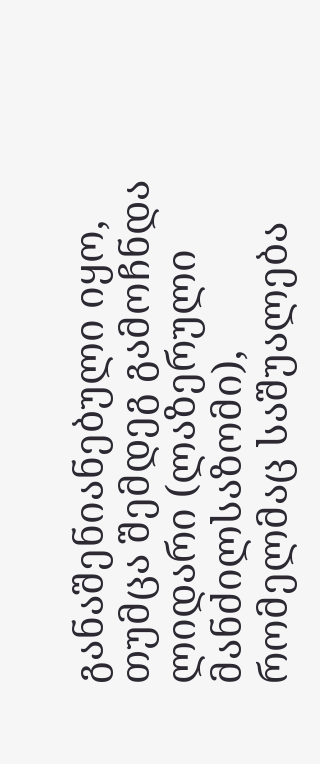განაშენიანებული იყო, თუმცა შემდეგ გამოჩნდა ლიდარი (ლაზერული მანძილსაზომი), რომელმაც საშუალება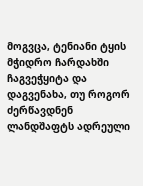მოგვცა, ტენიანი ტყის მჭიდრო ჩარდახში ჩაგვეჭყიტა და დაგვენახა, თუ როგორ ძერწავდნენ ლანდშაფტს ადრეული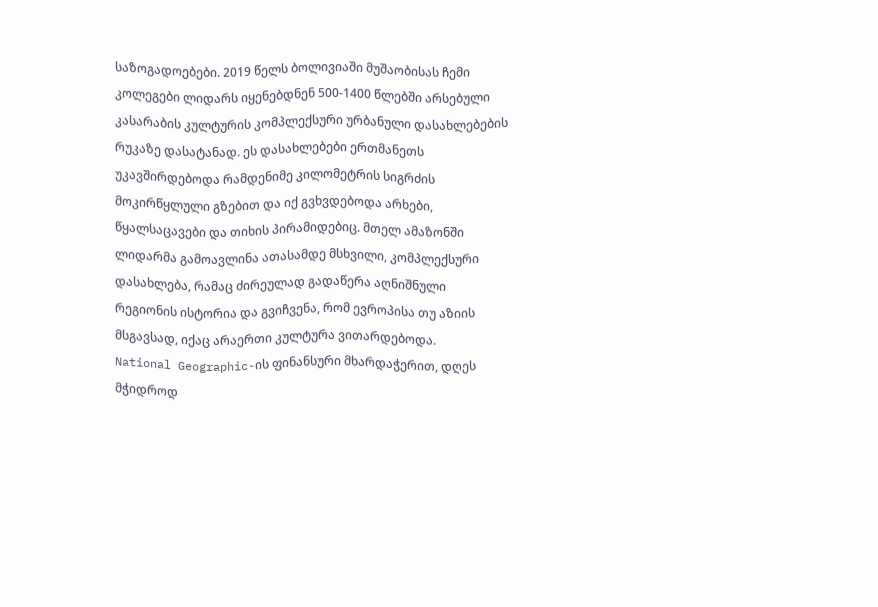საზოგადოებები. 2019 წელს ბოლივიაში მუშაობისას ჩემი კოლეგები ლიდარს იყენებდნენ 500-1400 წლებში არსებული კასარაბის კულტურის კომპლექსური ურბანული დასახლებების რუკაზე დასატანად. ეს დასახლებები ერთმანეთს უკავშირდებოდა რამდენიმე კილომეტრის სიგრძის მოკირწყლული გზებით და იქ გვხვდებოდა არხები, წყალსაცავები და თიხის პირამიდებიც. მთელ ამაზონში ლიდარმა გამოავლინა ათასამდე მსხვილი, კომპლექსური დასახლება, რამაც ძირეულად გადაწერა აღნიშნული რეგიონის ისტორია და გვიჩვენა, რომ ევროპისა თუ აზიის მსგავსად, იქაც არაერთი კულტურა ვითარდებოდა.
National Geographic-ის ფინანსური მხარდაჭერით, დღეს მჭიდროდ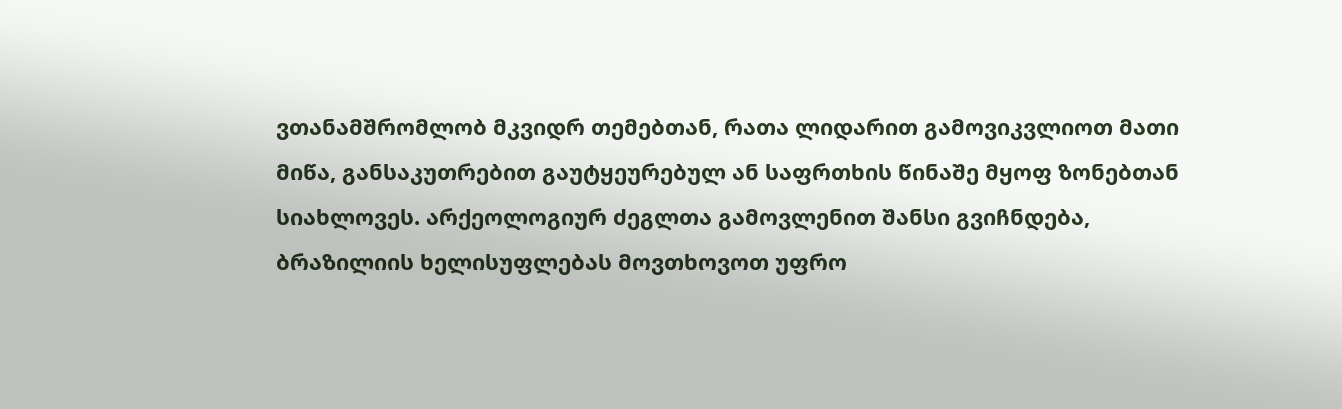ვთანამშრომლობ მკვიდრ თემებთან, რათა ლიდარით გამოვიკვლიოთ მათი მიწა, განსაკუთრებით გაუტყეურებულ ან საფრთხის წინაშე მყოფ ზონებთან სიახლოვეს. არქეოლოგიურ ძეგლთა გამოვლენით შანსი გვიჩნდება, ბრაზილიის ხელისუფლებას მოვთხოვოთ უფრო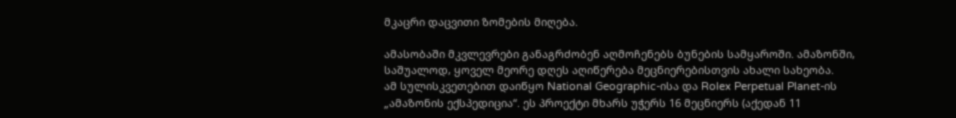მკაცრი დაცვითი ზომების მიღება.

ამასობაში მკვლევრები განაგრძობენ აღმოჩენებს ბუნების სამყაროში. ამაზონში, საშუალოდ, ყოველ მეორე დღეს აღიწერება მეცნიერებისთვის ახალი სახეობა.
ამ სულისკვეთებით დაიწყო National Geographic-ისა და Rolex Perpetual Planet-ის „ამაზონის ექსპედიცია“. ეს პროექტი მხარს უჭერს 16 მეცნიერს (აქედან 11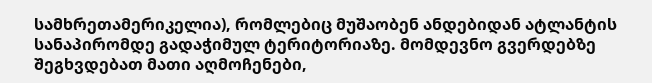სამხრეთამერიკელია), რომლებიც მუშაობენ ანდებიდან ატლანტის სანაპირომდე გადაჭიმულ ტერიტორიაზე. მომდევნო გვერდებზე შეგხვდებათ მათი აღმოჩენები,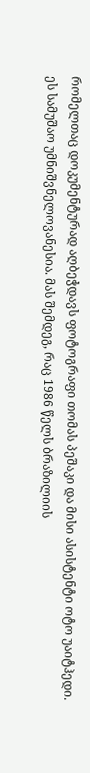რომელთაც დოკუმენტურად აღბეჭდავს ფოტოგრაფი თომას პეშაკი და მისი ასისტენტი ოტო უაიტჰედი.
ეს სამუშაო უმნიშვნელოვანესია. მას შემდეგ, რაც 1986 წელს ბრაზილიის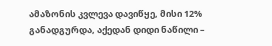ამაზონის კვლევა დავიწყე, მისი 12% განადგურდა, აქედან დიდი ნაწილი –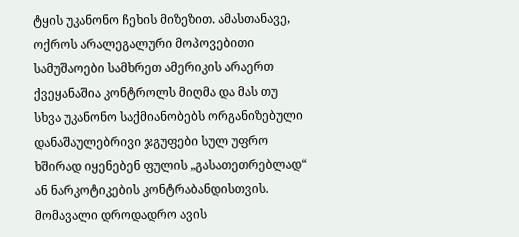ტყის უკანონო ჩეხის მიზეზით. ამასთანავე, ოქროს არალეგალური მოპოვებითი სამუშაოები სამხრეთ ამერიკის არაერთ ქვეყანაშია კონტროლს მიღმა და მას თუ სხვა უკანონო საქმიანობებს ორგანიზებული დანაშაულებრივი ჯგუფები სულ უფრო ხშირად იყენებენ ფულის „გასათეთრებლად“ ან ნარკოტიკების კონტრაბანდისთვის. მომავალი დროდადრო ავის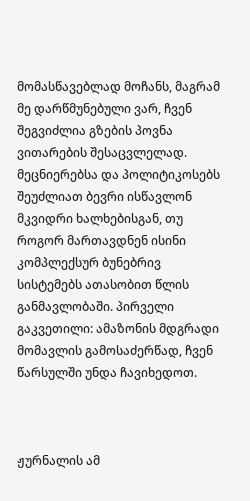მომასწავებლად მოჩანს, მაგრამ მე დარწმუნებული ვარ, ჩვენ შეგვიძლია გზების პოვნა ვითარების შესაცვლელად. მეცნიერებსა და პოლიტიკოსებს შეუძლიათ ბევრი ისწავლონ მკვიდრი ხალხებისგან, თუ როგორ მართავდნენ ისინი კომპლექსურ ბუნებრივ სისტემებს ათასობით წლის განმავლობაში. პირველი გაკვეთილი: ამაზონის მდგრადი მომავლის გამოსაძერწად, ჩვენ წარსულში უნდა ჩავიხედოთ.



ჟურნალის ამ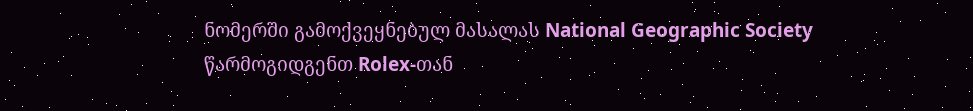ნომერში გამოქვეყნებულ მასალას National Geographic Society წარმოგიდგენთ Rolex-თან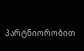პარტნიორობით